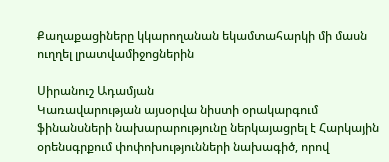Քաղաքացիները կկարողանան եկամտահարկի մի մասն ուղղել լրատվամիջոցներին

Սիրանուշ Ադամյան
Կառավարության այսօրվա նիստի օրակարգում ֆինանսների նախարարությունը ներկայացրել է Հարկային օրենսգրքում փոփոխությունների նախագիծ, որով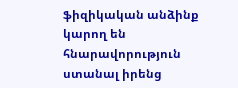ֆիզիկական անձինք կարող են հնարավորություն ստանալ իրենց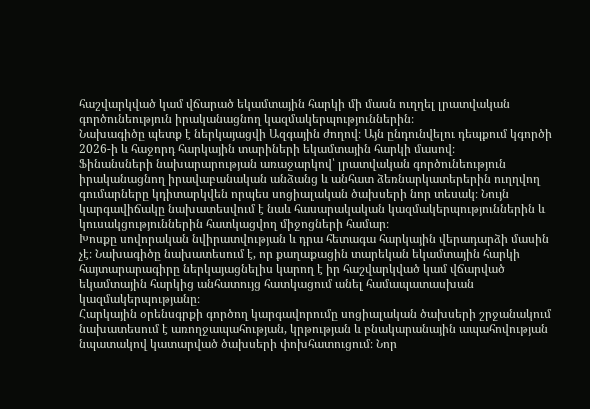հաշվարկված կամ վճարած եկամտային հարկի մի մասն ուղղել լրատվական գործունեություն իրականացնող կազմակերպություններին։
Նախագիծը պետք է ներկայացվի Ազգային ժողով։ Այն ընդունվելու դեպքում կգործի 2026-ի և հաջորդ հարկային տարիների եկամտային հարկի մասով։
Ֆինանսների նախարարության առաջարկով՝ լրատվական գործունեություն իրականացնող իրավաբանական անձանց և անհատ ձեռնարկատերերին ուղղվող գումարները կդիտարկվեն որպես սոցիալական ծախսերի նոր տեսակ։ Նույն կարգավիճակը նախատեսվում է նաև հասարակական կազմակերպություններին և կուսակցություններին հատկացվող միջոցների համար։
Խոսքը սովորական նվիրատվության և դրա հետագա հարկային վերադարձի մասին չէ։ Նախագիծը նախատեսում է, որ քաղաքացին տարեկան եկամտային հարկի հայտարարագիրը ներկայացնելիս կարող է իր հաշվարկված կամ վճարված եկամտային հարկից անհատույց հատկացում անել համապատասխան կազմակերպությանը։
Հարկային օրենսգրքի գործող կարգավորումը սոցիալական ծախսերի շրջանակում նախատեսում է առողջապահության, կրթության և բնակարանային ապահովության նպատակով կատարված ծախսերի փոխհատուցում։ Նոր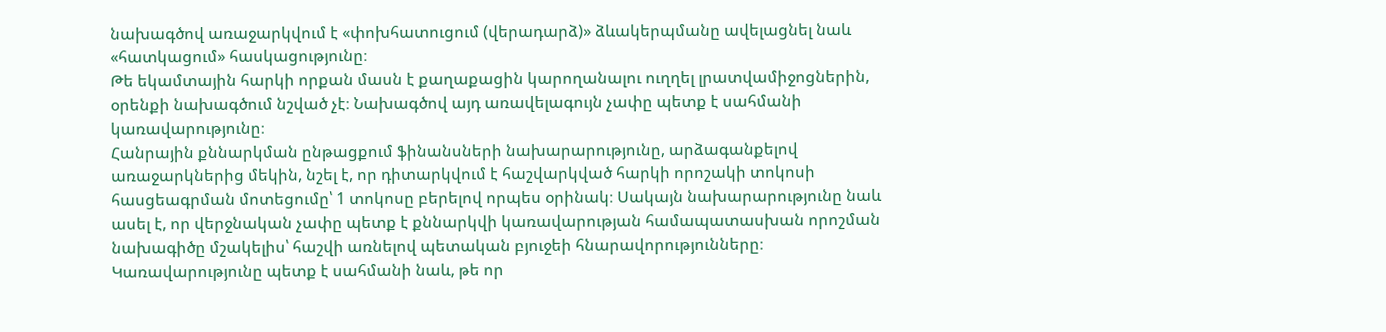նախագծով առաջարկվում է «փոխհատուցում (վերադարձ)» ձևակերպմանը ավելացնել նաև «հատկացում» հասկացությունը։
Թե եկամտային հարկի որքան մասն է քաղաքացին կարողանալու ուղղել լրատվամիջոցներին, օրենքի նախագծում նշված չէ։ Նախագծով այդ առավելագույն չափը պետք է սահմանի կառավարությունը։
Հանրային քննարկման ընթացքում ֆինանսների նախարարությունը, արձագանքելով առաջարկներից մեկին, նշել է, որ դիտարկվում է հաշվարկված հարկի որոշակի տոկոսի հասցեագրման մոտեցումը՝ 1 տոկոսը բերելով որպես օրինակ։ Սակայն նախարարությունը նաև ասել է, որ վերջնական չափը պետք է քննարկվի կառավարության համապատասխան որոշման նախագիծը մշակելիս՝ հաշվի առնելով պետական բյուջեի հնարավորությունները։
Կառավարությունը պետք է սահմանի նաև, թե որ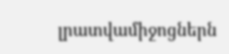լրատվամիջոցներն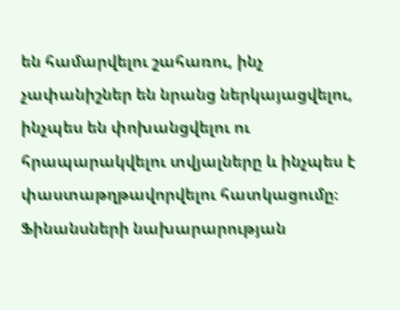են համարվելու շահառու, ինչ չափանիշներ են նրանց ներկայացվելու, ինչպես են փոխանցվելու ու հրապարակվելու տվյալները և ինչպես է փաստաթղթավորվելու հատկացումը։ Ֆինանսների նախարարության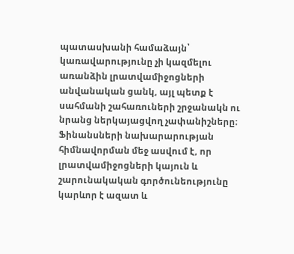պատասխանի համաձայն՝ կառավարությունը չի կազմելու առանձին լրատվամիջոցների անվանական ցանկ, այլ պետք է սահմանի շահառուների շրջանակն ու նրանց ներկայացվող չափանիշները։
Ֆինանսների նախարարության հիմնավորման մեջ ասվում է, որ լրատվամիջոցների կայուն և շարունակական գործունեությունը կարևոր է ազատ և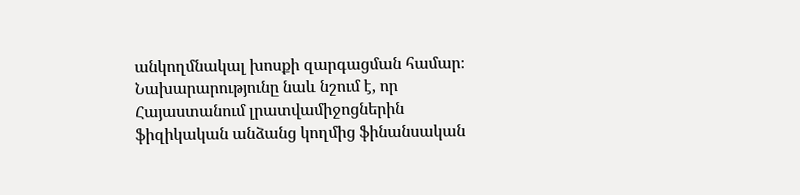անկողմնակալ խոսքի զարգացման համար։ Նախարարությունը նաև նշում է, որ Հայաստանում լրատվամիջոցներին ֆիզիկական անձանց կողմից ֆինանսական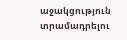աջակցություն տրամադրելու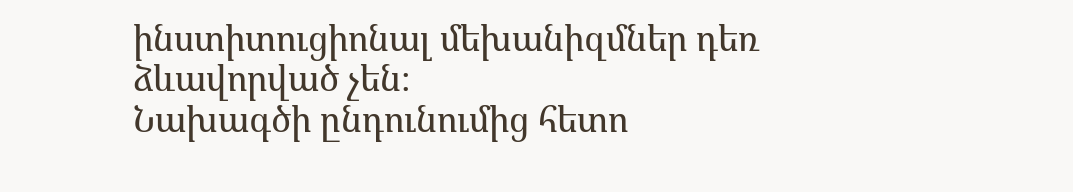ինստիտուցիոնալ մեխանիզմներ դեռ ձևավորված չեն։
Նախագծի ընդունումից հետո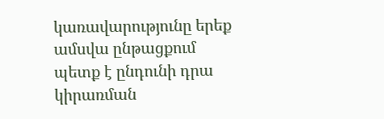կառավարությունը երեք ամսվա ընթացքում պետք է ընդունի դրա կիրառման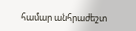համար անհրաժեշտ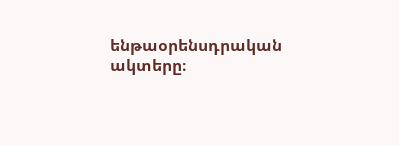ենթաօրենսդրական ակտերը։